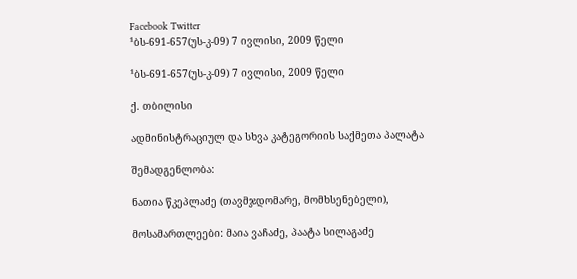Facebook Twitter
¹ბს-691-657(უს-კ-09) 7 ივლისი, 2009 წელი

¹ბს-691-657(უს-კ-09) 7 ივლისი, 2009 წელი

ქ. თბილისი

ადმინისტრაციულ და სხვა კატეგორიის საქმეთა პალატა

შემადგენლობა:

ნათია წკეპლაძე (თავმჯდომარე, მომხსენებელი),

მოსამართლეები: მაია ვაჩაძე, პაატა სილაგაძე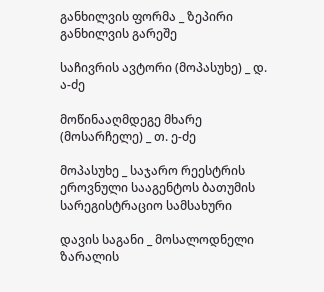განხილვის ფორმა _ ზეპირი განხილვის გარეშე

საჩივრის ავტორი (მოპასუხე) _ დ. ა-ძე

მოწინააღმდეგე მხარე (მოსარჩელე) _ თ. ე-ძე

მოპასუხე _ საჯარო რეესტრის ეროვნული სააგენტოს ბათუმის სარეგისტრაციო სამსახური

დავის საგანი _ მოსალოდნელი ზარალის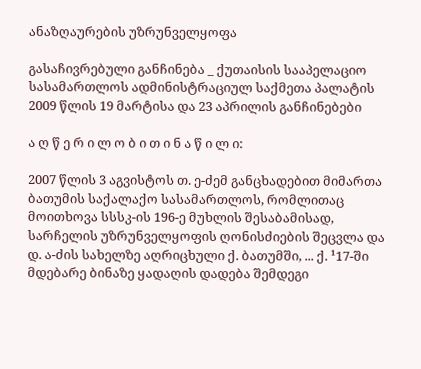ანაზღაურების უზრუნველყოფა

გასაჩივრებული განჩინება _ ქუთაისის სააპელაციო სასამართლოს ადმინისტრაციულ საქმეთა პალატის 2009 წლის 19 მარტისა და 23 აპრილის განჩინებები

ა ღ წ ე რ ი ლ ო ბ ი თ ი ნ ა წ ი ლ ი:

2007 წლის 3 აგვისტოს თ. ე-ძემ განცხადებით მიმართა ბათუმის საქალაქო სასამართლოს, რომლითაც მოითხოვა სსსკ-ის 196-ე მუხლის შესაბამისად, სარჩელის უზრუნველყოფის ღონისძიების შეცვლა და დ. ა-ძის სახელზე აღრიცხული ქ. ბათუმში, ... ქ. ¹17-ში მდებარე ბინაზე ყადაღის დადება შემდეგი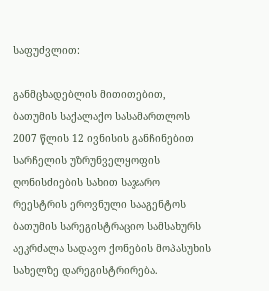საფუძვლით:

განმცხადებლის მითითებით, ბათუმის საქალაქო სასამართლოს 2007 წლის 12 ივნისის განჩინებით სარჩელის უზრუნველყოფის ღონისძიების სახით საჯარო რეესტრის ეროვნული სააგენტოს ბათუმის სარეგისტრაციო სამსახურს აეკრძალა სადავო ქონების მოპასუხის სახელზე დარეგისტრირება.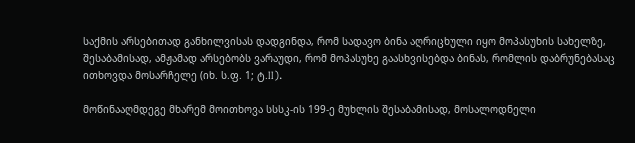საქმის არსებითად განხილვისას დადგინდა, რომ სადავო ბინა აღრიცხული იყო მოპასუხის სახელზე, შესაბამისად, ამჟამად არსებობს ვარაუდი, რომ მოპასუხე გაასხვისებდა ბინას, რომლის დაბრუნებასაც ითხოვდა მოსარჩელე (იხ. ს.ფ. 1; ტ.II).

მოწინააღმდეგე მხარემ მოითხოვა სსსკ-ის 199-ე მუხლის შესაბამისად, მოსალოდნელი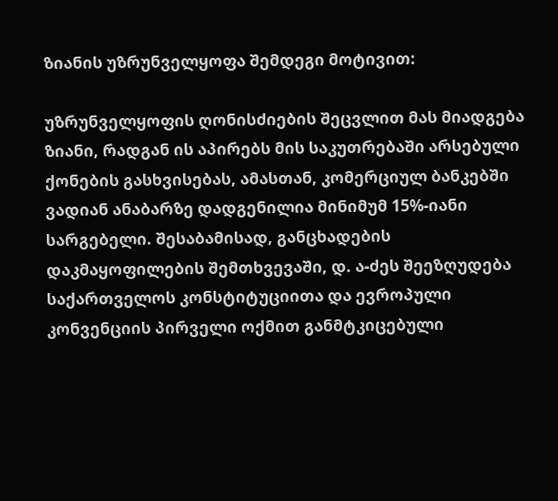ზიანის უზრუნველყოფა შემდეგი მოტივით:

უზრუნველყოფის ღონისძიების შეცვლით მას მიადგება ზიანი, რადგან ის აპირებს მის საკუთრებაში არსებული ქონების გასხვისებას, ამასთან, კომერციულ ბანკებში ვადიან ანაბარზე დადგენილია მინიმუმ 15%-იანი სარგებელი. შესაბამისად, განცხადების დაკმაყოფილების შემთხვევაში, დ. ა-ძეს შეეზღუდება საქართველოს კონსტიტუციითა და ევროპული კონვენციის პირველი ოქმით განმტკიცებული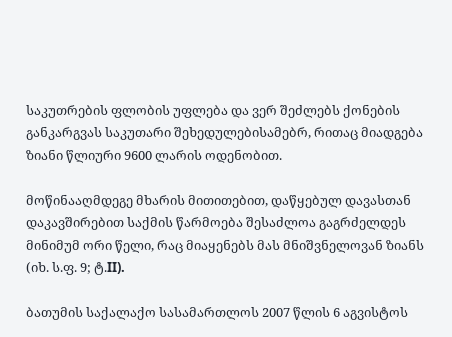საკუთრების ფლობის უფლება და ვერ შეძლებს ქონების განკარგვას საკუთარი შეხედულებისამებრ, რითაც მიადგება ზიანი წლიური 9600 ლარის ოდენობით.

მოწინააღმდეგე მხარის მითითებით, დაწყებულ დავასთან დაკავშირებით საქმის წარმოება შესაძლოა გაგრძელდეს მინიმუმ ორი წელი, რაც მიაყენებს მას მნიშვნელოვან ზიანს (იხ. ს.ფ. 9; ტ.II).

ბათუმის საქალაქო სასამართლოს 2007 წლის 6 აგვისტოს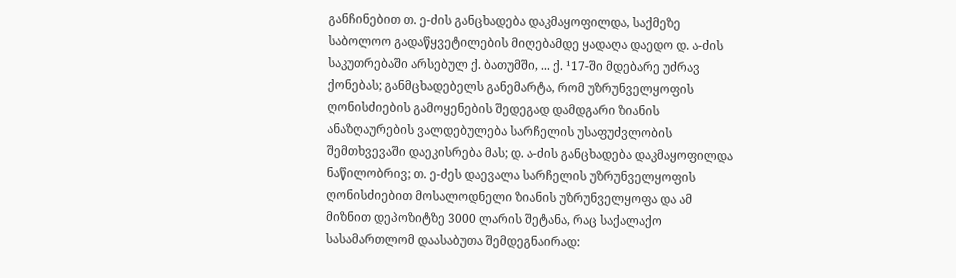განჩინებით თ. ე-ძის განცხადება დაკმაყოფილდა, საქმეზე საბოლოო გადაწყვეტილების მიღებამდე ყადაღა დაედო დ. ა-ძის საკუთრებაში არსებულ ქ. ბათუმში, ... ქ. ¹17-ში მდებარე უძრავ ქონებას; განმცხადებელს განემარტა, რომ უზრუნველყოფის ღონისძიების გამოყენების შედეგად დამდგარი ზიანის ანაზღაურების ვალდებულება სარჩელის უსაფუძვლობის შემთხვევაში დაეკისრება მას; დ. ა-ძის განცხადება დაკმაყოფილდა ნაწილობრივ; თ. ე-ძეს დაევალა სარჩელის უზრუნველყოფის ღონისძიებით მოსალოდნელი ზიანის უზრუნველყოფა და ამ მიზნით დეპოზიტზე 3000 ლარის შეტანა, რაც საქალაქო სასამართლომ დაასაბუთა შემდეგნაირად: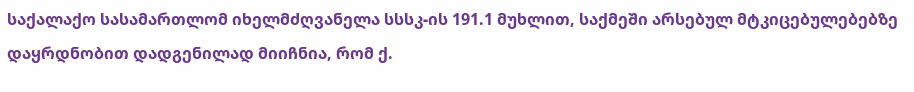საქალაქო სასამართლომ იხელმძღვანელა სსსკ-ის 191.1 მუხლით, საქმეში არსებულ მტკიცებულებებზე დაყრდნობით დადგენილად მიიჩნია, რომ ქ.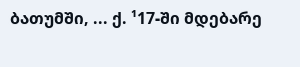ბათუმში, ... ქ. ¹17-ში მდებარე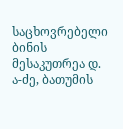საცხოვრებელი ბინის მესაკუთრეა დ. ა-ძე, ბათუმის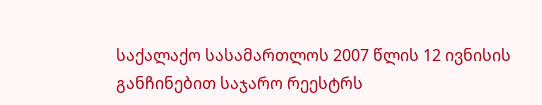საქალაქო სასამართლოს 2007 წლის 12 ივნისის განჩინებით საჯარო რეესტრს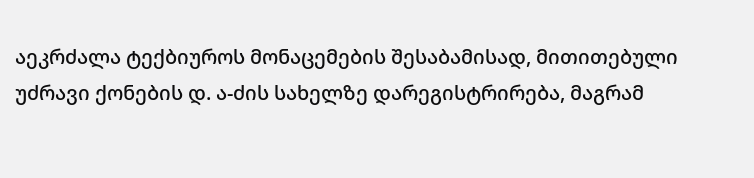აეკრძალა ტექბიუროს მონაცემების შესაბამისად, მითითებული უძრავი ქონების დ. ა-ძის სახელზე დარეგისტრირება, მაგრამ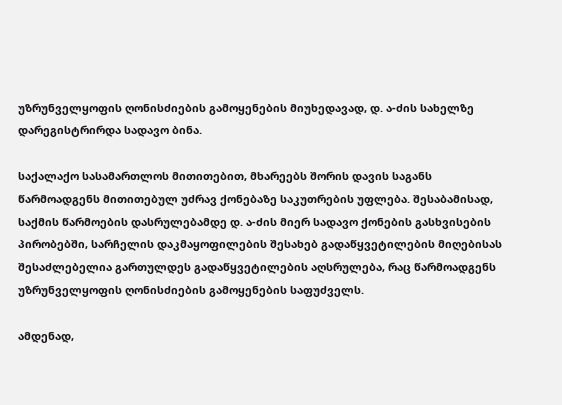უზრუნველყოფის ღონისძიების გამოყენების მიუხედავად, დ. ა-ძის სახელზე დარეგისტრირდა სადავო ბინა.

საქალაქო სასამართლოს მითითებით, მხარეებს შორის დავის საგანს წარმოადგენს მითითებულ უძრავ ქონებაზე საკუთრების უფლება. შესაბამისად, საქმის წარმოების დასრულებამდე დ. ა-ძის მიერ სადავო ქონების გასხვისების პირობებში, სარჩელის დაკმაყოფილების შესახებ გადაწყვეტილების მიღებისას შესაძლებელია გართულდეს გადაწყვეტილების აღსრულება, რაც წარმოადგენს უზრუნველყოფის ღონისძიების გამოყენების საფუძველს.

ამდენად,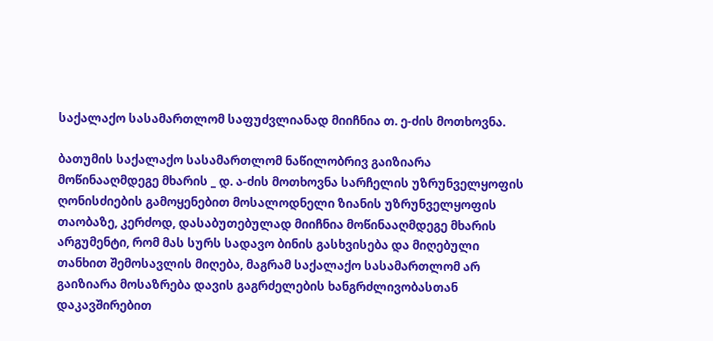საქალაქო სასამართლომ საფუძვლიანად მიიჩნია თ. ე-ძის მოთხოვნა.

ბათუმის საქალაქო სასამართლომ ნაწილობრივ გაიზიარა მოწინააღმდეგე მხარის _ დ. ა-ძის მოთხოვნა სარჩელის უზრუნველყოფის ღონისძიების გამოყენებით მოსალოდნელი ზიანის უზრუნველყოფის თაობაზე, კერძოდ, დასაბუთებულად მიიჩნია მოწინააღმდეგე მხარის არგუმენტი, რომ მას სურს სადავო ბინის გასხვისება და მიღებული თანხით შემოსავლის მიღება, მაგრამ საქალაქო სასამართლომ არ გაიზიარა მოსაზრება დავის გაგრძელების ხანგრძლივობასთან დაკავშირებით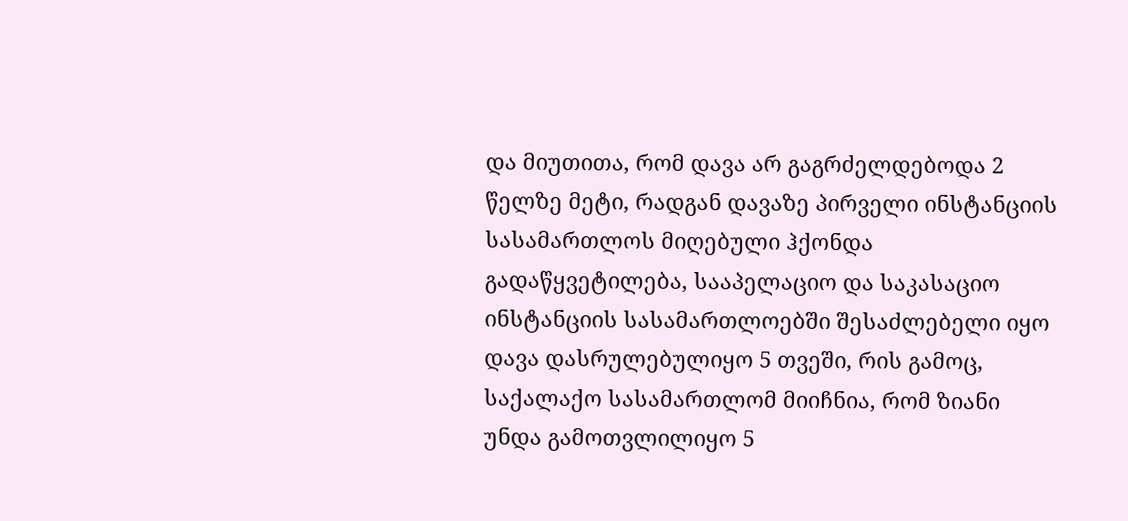და მიუთითა, რომ დავა არ გაგრძელდებოდა 2 წელზე მეტი, რადგან დავაზე პირველი ინსტანციის სასამართლოს მიღებული ჰქონდა გადაწყვეტილება, სააპელაციო და საკასაციო ინსტანციის სასამართლოებში შესაძლებელი იყო დავა დასრულებულიყო 5 თვეში, რის გამოც, საქალაქო სასამართლომ მიიჩნია, რომ ზიანი უნდა გამოთვლილიყო 5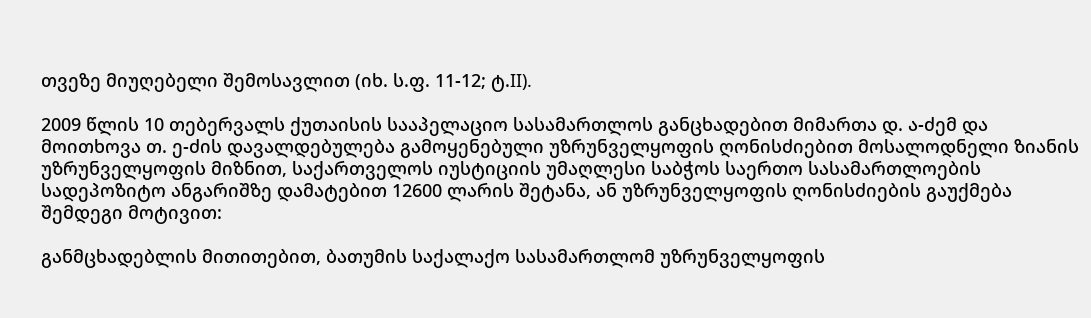თვეზე მიუღებელი შემოსავლით (იხ. ს.ფ. 11-12; ტ.II).

2009 წლის 10 თებერვალს ქუთაისის სააპელაციო სასამართლოს განცხადებით მიმართა დ. ა-ძემ და მოითხოვა თ. ე-ძის დავალდებულება გამოყენებული უზრუნველყოფის ღონისძიებით მოსალოდნელი ზიანის უზრუნველყოფის მიზნით, საქართველოს იუსტიციის უმაღლესი საბჭოს საერთო სასამართლოების სადეპოზიტო ანგარიშზე დამატებით 12600 ლარის შეტანა, ან უზრუნველყოფის ღონისძიების გაუქმება შემდეგი მოტივით:

განმცხადებლის მითითებით, ბათუმის საქალაქო სასამართლომ უზრუნველყოფის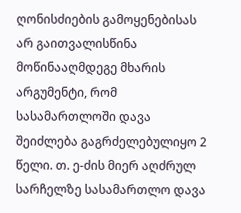ღონისძიების გამოყენებისას არ გაითვალისწინა მოწინააღმდეგე მხარის არგუმენტი, რომ სასამართლოში დავა შეიძლება გაგრძელებულიყო 2 წელი. თ. ე-ძის მიერ აღძრულ სარჩელზე სასამართლო დავა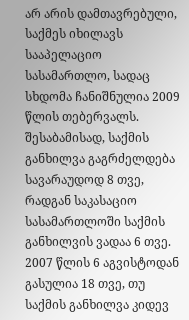არ არის დამთავრებული, საქმეს იხილავს სააპელაციო სასამართლო, სადაც სხდომა ჩანიშნულია 2009 წლის თებერვალს. შესაბამისად, საქმის განხილვა გაგრძელდება სავარაუდოდ 8 თვე, რადგან საკასაციო სასამართლოში საქმის განხილვის ვადაა 6 თვე. 2007 წლის 6 აგვისტოდან გასულია 18 თვე, თუ საქმის განხილვა კიდევ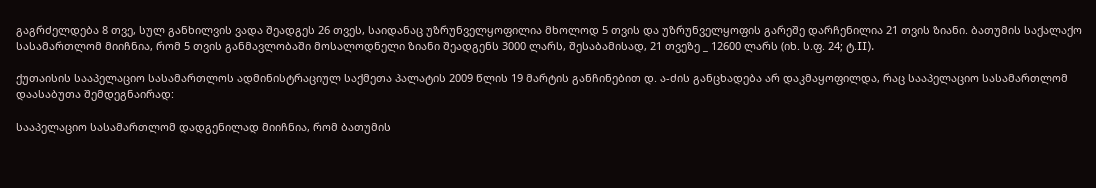გაგრძელდება 8 თვე, სულ განხილვის ვადა შეადგეს 26 თვეს, საიდანაც უზრუნველყოფილია მხოლოდ 5 თვის და უზრუნველყოფის გარეშე დარჩენილია 21 თვის ზიანი. ბათუმის საქალაქო სასამართლომ მიიჩნია, რომ 5 თვის განმავლობაში მოსალოდნელი ზიანი შეადგენს 3000 ლარს, შესაბამისად, 21 თვეზე _ 12600 ლარს (იხ. ს.ფ. 24; ტ.II).

ქუთაისის სააპელაციო სასამართლოს ადმინისტრაციულ საქმეთა პალატის 2009 წლის 19 მარტის განჩინებით დ. ა-ძის განცხადება არ დაკმაყოფილდა, რაც სააპელაციო სასამართლომ დაასაბუთა შემდეგნაირად:

სააპელაციო სასამართლომ დადგენილად მიიჩნია, რომ ბათუმის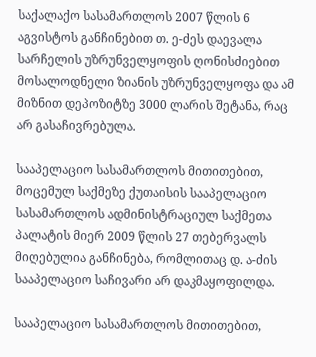საქალაქო სასამართლოს 2007 წლის 6 აგვისტოს განჩინებით თ. ე-ძეს დაევალა სარჩელის უზრუნველყოფის ღონისძიებით მოსალოდნელი ზიანის უზრუნველყოფა და ამ მიზნით დეპოზიტზე 3000 ლარის შეტანა, რაც არ გასაჩივრებულა.

სააპელაციო სასამართლოს მითითებით, მოცემულ საქმეზე ქუთაისის სააპელაციო სასამართლოს ადმინისტრაციულ საქმეთა პალატის მიერ 2009 წლის 27 თებერვალს მიღებულია განჩინება, რომლითაც დ. ა-ძის სააპელაციო საჩივარი არ დაკმაყოფილდა.

სააპელაციო სასამართლოს მითითებით,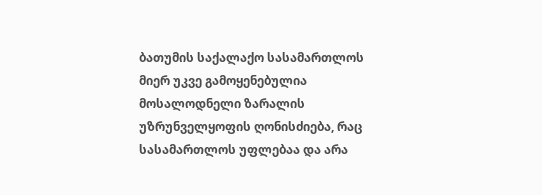ბათუმის საქალაქო სასამართლოს მიერ უკვე გამოყენებულია მოსალოდნელი ზარალის უზრუნველყოფის ღონისძიება, რაც სასამართლოს უფლებაა და არა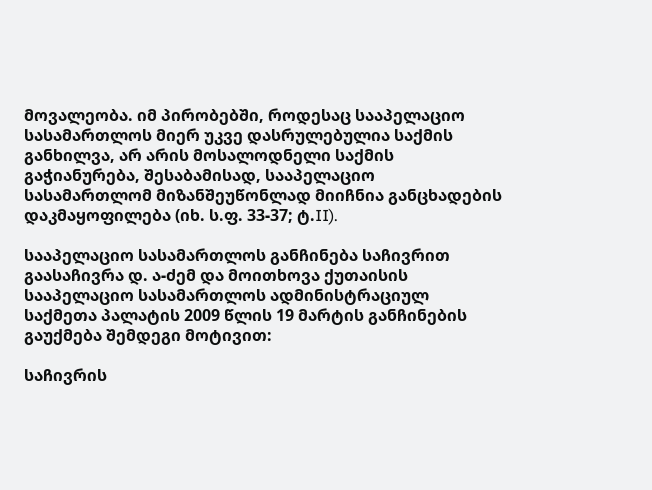მოვალეობა. იმ პირობებში, როდესაც სააპელაციო სასამართლოს მიერ უკვე დასრულებულია საქმის განხილვა, არ არის მოსალოდნელი საქმის გაჭიანურება, შესაბამისად, სააპელაციო სასამართლომ მიზანშეუწონლად მიიჩნია განცხადების დაკმაყოფილება (იხ. ს.ფ. 33-37; ტ.II).

სააპელაციო სასამართლოს განჩინება საჩივრით გაასაჩივრა დ. ა-ძემ და მოითხოვა ქუთაისის სააპელაციო სასამართლოს ადმინისტრაციულ საქმეთა პალატის 2009 წლის 19 მარტის განჩინების გაუქმება შემდეგი მოტივით:

საჩივრის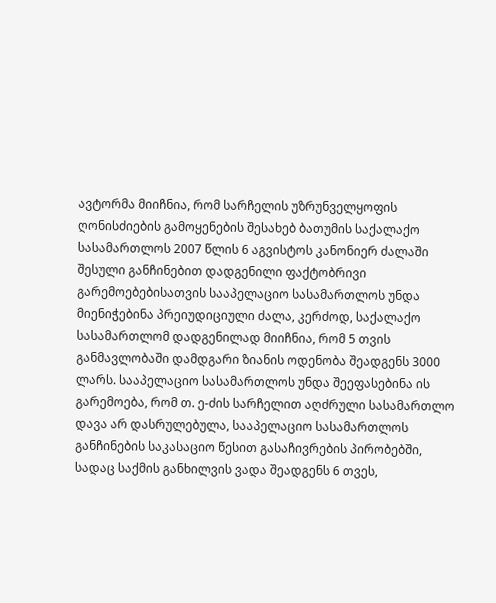ავტორმა მიიჩნია, რომ სარჩელის უზრუნველყოფის ღონისძიების გამოყენების შესახებ ბათუმის საქალაქო სასამართლოს 2007 წლის 6 აგვისტოს კანონიერ ძალაში შესული განჩინებით დადგენილი ფაქტობრივი გარემოებებისათვის სააპელაციო სასამართლოს უნდა მიენიჭებინა პრეიუდიციული ძალა, კერძოდ, საქალაქო სასამართლომ დადგენილად მიიჩნია, რომ 5 თვის განმავლობაში დამდგარი ზიანის ოდენობა შეადგენს 3000 ლარს. სააპელაციო სასამართლოს უნდა შეეფასებინა ის გარემოება, რომ თ. ე-ძის სარჩელით აღძრული სასამართლო დავა არ დასრულებულა, სააპელაციო სასამართლოს განჩინების საკასაციო წესით გასაჩივრების პირობებში, სადაც საქმის განხილვის ვადა შეადგენს 6 თვეს,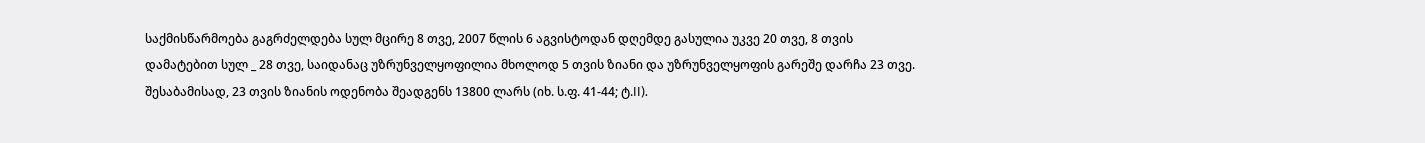საქმისწარმოება გაგრძელდება სულ მცირე 8 თვე, 2007 წლის 6 აგვისტოდან დღემდე გასულია უკვე 20 თვე, 8 თვის დამატებით სულ _ 28 თვე, საიდანაც უზრუნველყოფილია მხოლოდ 5 თვის ზიანი და უზრუნველყოფის გარეშე დარჩა 23 თვე. შესაბამისად, 23 თვის ზიანის ოდენობა შეადგენს 13800 ლარს (იხ. ს.ფ. 41-44; ტ.II).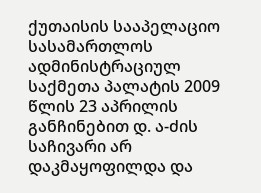ქუთაისის სააპელაციო სასამართლოს ადმინისტრაციულ საქმეთა პალატის 2009 წლის 23 აპრილის განჩინებით დ. ა-ძის საჩივარი არ დაკმაყოფილდა და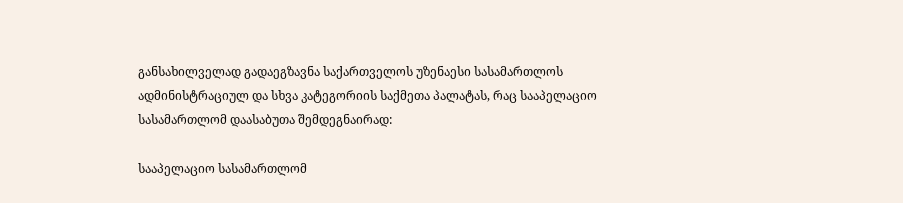განსახილველად გადაეგზავნა საქართველოს უზენაესი სასამართლოს ადმინისტრაციულ და სხვა კატეგორიის საქმეთა პალატას, რაც სააპელაციო სასამართლომ დაასაბუთა შემდეგნაირად:

სააპელაციო სასამართლომ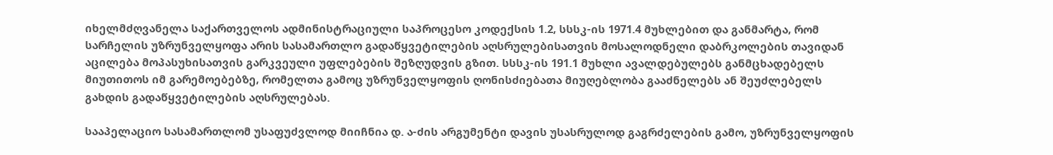იხელმძღვანელა საქართველოს ადმინისტრაციული საპროცესო კოდექსის 1.2, სსსკ-ის 1971.4 მუხლებით და განმარტა, რომ სარჩელის უზრუნველყოფა არის სასამართლო გადაწყვეტილების აღსრულებისათვის მოსალოდნელი დაბრკოლების თავიდან აცილება მოპასუხისათვის გარკვეული უფლებების შეზღუდვის გზით. სსსკ-ის 191.1 მუხლი ავალდებულებს განმცხადებელს მიუთითოს იმ გარემოებებზე, რომელთა გამოც უზრუნველყოფის ღონისძიებათა მიუღებლობა გააძნელებს ან შეუძლებელს გახდის გადაწყვეტილების აღსრულებას.

სააპელაციო სასამართლომ უსაფუძვლოდ მიიჩნია დ. ა-ძის არგუმენტი დავის უსასრულოდ გაგრძელების გამო, უზრუნველყოფის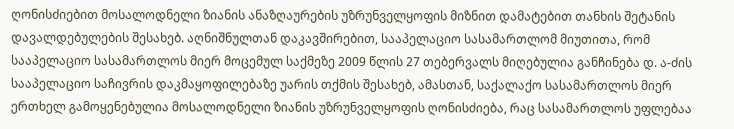ღონისძიებით მოსალოდნელი ზიანის ანაზღაურების უზრუნველყოფის მიზნით დამატებით თანხის შეტანის დავალდებულების შესახებ. აღნიშნულთან დაკავშირებით, სააპელაციო სასამართლომ მიუთითა, რომ სააპელაციო სასამართლოს მიერ მოცემულ საქმეზე 2009 წლის 27 თებერვალს მიღებულია განჩინება დ. ა-ძის სააპელაციო საჩივრის დაკმაყოფილებაზე უარის თქმის შესახებ, ამასთან, საქალაქო სასამართლოს მიერ ერთხელ გამოყენებულია მოსალოდნელი ზიანის უზრუნველყოფის ღონისძიება, რაც სასამართლოს უფლებაა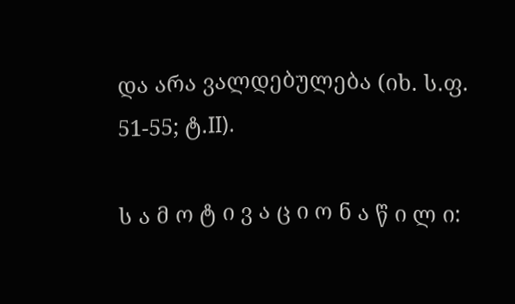და არა ვალდებულება (იხ. ს.ფ. 51-55; ტ.II).

ს ა მ ო ტ ი ვ ა ც ი ო ნ ა წ ი ლ ი: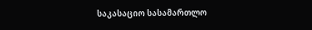საკასაციო სასამართლო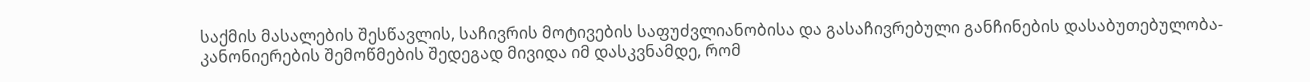საქმის მასალების შესწავლის, საჩივრის მოტივების საფუძვლიანობისა და გასაჩივრებული განჩინების დასაბუთებულობა-კანონიერების შემოწმების შედეგად მივიდა იმ დასკვნამდე, რომ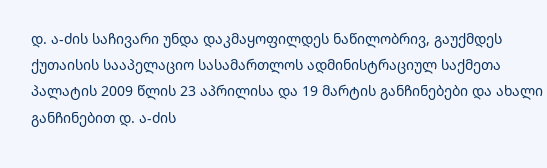დ. ა-ძის საჩივარი უნდა დაკმაყოფილდეს ნაწილობრივ, გაუქმდეს ქუთაისის სააპელაციო სასამართლოს ადმინისტრაციულ საქმეთა პალატის 2009 წლის 23 აპრილისა და 19 მარტის განჩინებები და ახალი განჩინებით დ. ა-ძის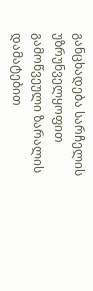განცხადება სარჩელის უზრუნველყოფით გამოწვეული ზარალის დამატებით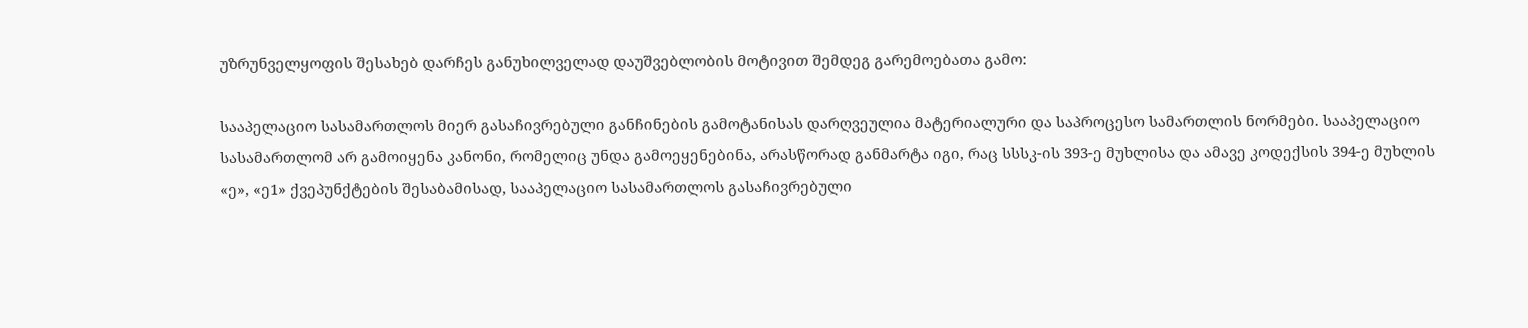უზრუნველყოფის შესახებ დარჩეს განუხილველად დაუშვებლობის მოტივით შემდეგ გარემოებათა გამო:

სააპელაციო სასამართლოს მიერ გასაჩივრებული განჩინების გამოტანისას დარღვეულია მატერიალური და საპროცესო სამართლის ნორმები. სააპელაციო სასამართლომ არ გამოიყენა კანონი, რომელიც უნდა გამოეყენებინა, არასწორად განმარტა იგი, რაც სსსკ-ის 393-ე მუხლისა და ამავე კოდექსის 394-ე მუხლის «ე», «ე1» ქვეპუნქტების შესაბამისად, სააპელაციო სასამართლოს გასაჩივრებული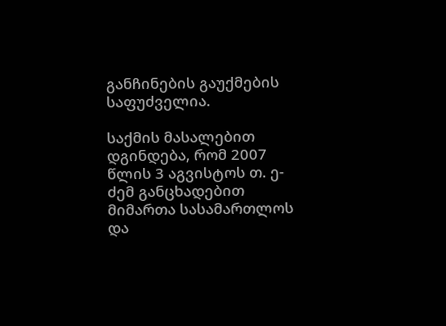განჩინების გაუქმების საფუძველია.

საქმის მასალებით დგინდება, რომ 2007 წლის 3 აგვისტოს თ. ე-ძემ განცხადებით მიმართა სასამართლოს და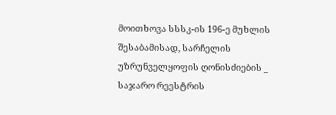მოითხოვა სსსკ-ის 196-ე მუხლის შესაბამისად, სარჩელის უზრუნველყოფის ღონისძიების _ საჯარო რეესტრის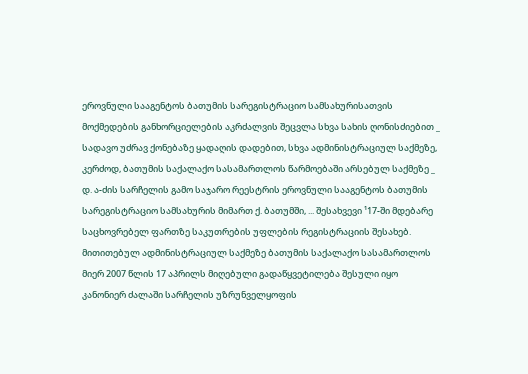ეროვნული სააგენტოს ბათუმის სარეგისტრაციო სამსახურისათვის მოქმედების განხორციელების აკრძალვის შეცვლა სხვა სახის ღონისძიებით _ სადავო უძრავ ქონებაზე ყადაღის დადებით, სხვა ადმინისტრაციულ საქმეზე, კერძოდ, ბათუმის საქალაქო სასამართლოს წარმოებაში არსებულ საქმეზე _ დ. ა-ძის სარჩელის გამო საჯარო რეესტრის ეროვნული სააგენტოს ბათუმის სარეგისტრაციო სამსახურის მიმართ ქ. ბათუმში, ... შესახვევი ¹17-ში მდებარე საცხოვრებელ ფართზე საკუთრების უფლების რეგისტრაციის შესახებ. მითითებულ ადმინისტრაციულ საქმეზე ბათუმის საქალაქო სასამართლოს მიერ 2007 წლის 17 აპრილს მიღებული გადაწყვეტილება შესული იყო კანონიერ ძალაში სარჩელის უზრუნველყოფის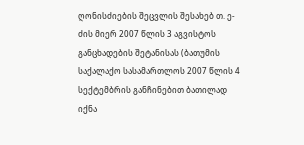ღონისძიების შეცვლის შესახებ თ. ე-ძის მიერ 2007 წლის 3 აგვისტოს განცხადების შეტანისას (ბათუმის საქალაქო სასამართლოს 2007 წლის 4 სექტემბრის განჩინებით ბათილად იქნა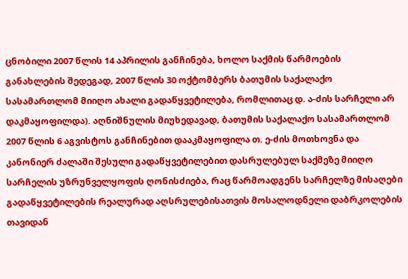ცნობილი 2007 წლის 14 აპრილის განჩინება, ხოლო საქმის წარმოების განახლების შედეგად, 2007 წლის 30 ოქტომბერს ბათუმის საქალაქო სასამართლომ მიიღო ახალი გადაწყვეტილება, რომლითაც დ. ა-ძის სარჩელი არ დაკმაყოფილდა). აღნიშნულის მიუხედავად, ბათუმის საქალაქო სასამართლომ 2007 წლის 6 აგვისტოს განჩინებით დააკმაყოფილა თ. ე-ძის მოთხოვნა და კანონიერ ძალაში შესული გადაწყვეტილებით დასრულებულ საქმეზე მიიღო სარჩელის უზრუნველყოფის ღონისძიება, რაც წარმოადგენს სარჩელზე მისაღები გადაწყვეტილების რეალურად აღსრულებისათვის მოსალოდნელი დაბრკოლების თავიდან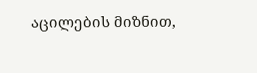აცილების მიზნით,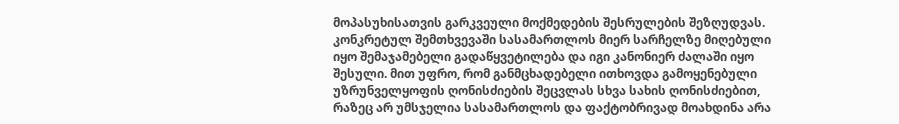მოპასუხისათვის გარკვეული მოქმედების შესრულების შეზღუდვას. კონკრეტულ შემთხვევაში სასამართლოს მიერ სარჩელზე მიღებული იყო შემაჯამებელი გადაწყვეტილება და იგი კანონიერ ძალაში იყო შესული. მით უფრო, რომ განმცხადებელი ითხოვდა გამოყენებული უზრუნველყოფის ღონისძიების შეცვლას სხვა სახის ღონისძიებით, რაზეც არ უმსჯელია სასამართლოს და ფაქტობრივად მოახდინა არა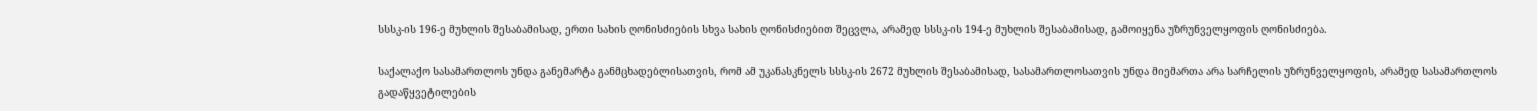სსსკ-ის 196-ე მუხლის შესაბამისად, ერთი სახის ღონისძიების სხვა სახის ღონისძიებით შეცვლა, არამედ სსსკ-ის 194-ე მუხლის შესაბამისად, გამოიყენა უზრუნველყოფის ღონისძიება.

საქალაქო სასამართლოს უნდა განემარტა განმცხადებლისათვის, რომ ამ უკანასკნელს სსსკ-ის 2672 მუხლის შესაბამისად, სასამართლოსათვის უნდა მიემართა არა სარჩელის უზრუნველყოფის, არამედ სასამართლოს გადაწყვეტილების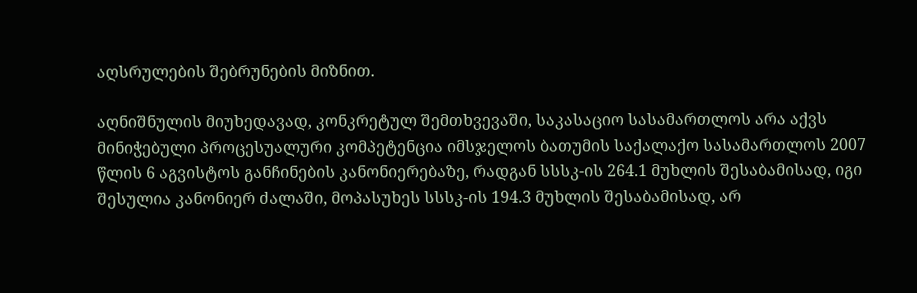აღსრულების შებრუნების მიზნით.

აღნიშნულის მიუხედავად, კონკრეტულ შემთხვევაში, საკასაციო სასამართლოს არა აქვს მინიჭებული პროცესუალური კომპეტენცია იმსჯელოს ბათუმის საქალაქო სასამართლოს 2007 წლის 6 აგვისტოს განჩინების კანონიერებაზე, რადგან სსსკ-ის 264.1 მუხლის შესაბამისად, იგი შესულია კანონიერ ძალაში, მოპასუხეს სსსკ-ის 194.3 მუხლის შესაბამისად, არ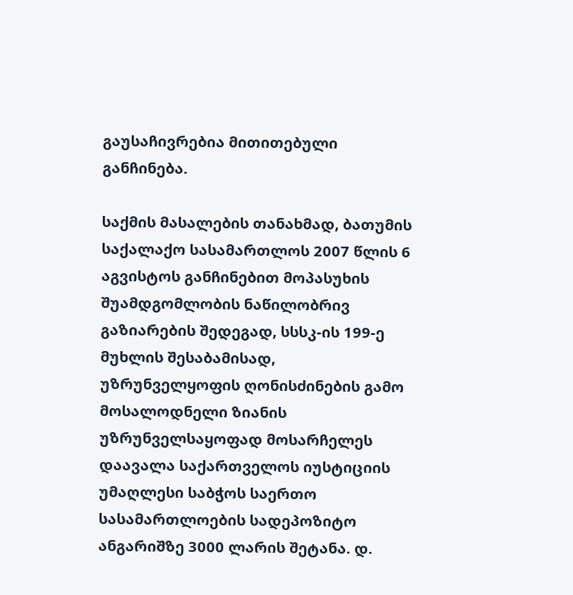გაუსაჩივრებია მითითებული განჩინება.

საქმის მასალების თანახმად, ბათუმის საქალაქო სასამართლოს 2007 წლის 6 აგვისტოს განჩინებით მოპასუხის შუამდგომლობის ნაწილობრივ გაზიარების შედეგად, სსსკ-ის 199-ე მუხლის შესაბამისად, უზრუნველყოფის ღონისძინების გამო მოსალოდნელი ზიანის უზრუნველსაყოფად მოსარჩელეს დაავალა საქართველოს იუსტიციის უმაღლესი საბჭოს საერთო სასამართლოების სადეპოზიტო ანგარიშზე 3000 ლარის შეტანა. დ.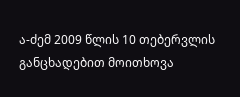ა-ძემ 2009 წლის 10 თებერვლის განცხადებით მოითხოვა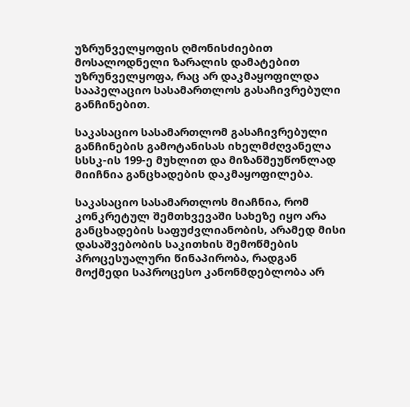უზრუნველყოფის ღმონისძიებით მოსალოდნელი ზარალის დამატებით უზრუნველყოფა, რაც არ დაკმაყოფილდა სააპელაციო სასამართლოს გასაჩივრებული განჩინებით.

საკასაციო სასამართლომ გასაჩივრებული განჩინების გამოტანისას იხელმძღვანელა სსსკ-ის 199-ე მუხლით და მიზანშეუწონლად მიიჩნია განცხადების დაკმაყოფილება.

საკასაციო სასამართლოს მიაჩნია, რომ კონკრეტულ შემთხვევაში სახეზე იყო არა განცხადების საფუძვლიანობის, არამედ მისი დასაშვებობის საკითხის შემოწმების პროცესუალური წინაპირობა, რადგან მოქმედი საპროცესო კანონმდებლობა არ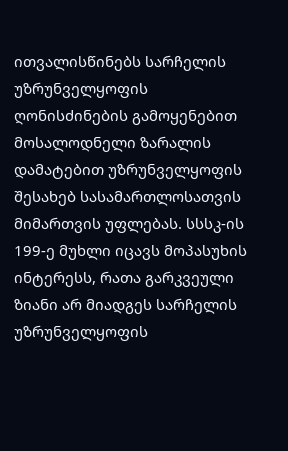ითვალისწინებს სარჩელის უზრუნველყოფის ღონისძინების გამოყენებით მოსალოდნელი ზარალის დამატებით უზრუნველყოფის შესახებ სასამართლოსათვის მიმართვის უფლებას. სსსკ-ის 199-ე მუხლი იცავს მოპასუხის ინტერესს, რათა გარკვეული ზიანი არ მიადგეს სარჩელის უზრუნველყოფის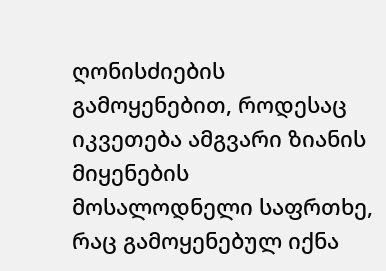ღონისძიების გამოყენებით, როდესაც იკვეთება ამგვარი ზიანის მიყენების მოსალოდნელი საფრთხე, რაც გამოყენებულ იქნა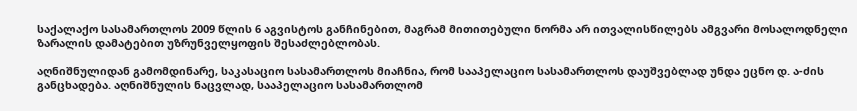საქალაქო სასამართლოს 2009 წლის 6 აგვისტოს განჩინებით, მაგრამ მითითებული ნორმა არ ითვალისწილებს ამგვარი მოსალოდნელი ზარალის დამატებით უზრუნველყოფის შესაძლებლობას.

აღნიშნულიდან გამომდინარე, საკასაციო სასამართლოს მიაჩნია, რომ სააპელაციო სასამართლოს დაუშვებლად უნდა ეცნო დ. ა-ძის განცხადება. აღნიშნულის ნაცვლად, სააპელაციო სასამართლომ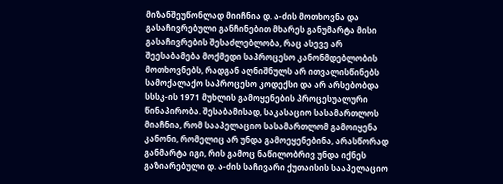მიზანშეუწონლად მიიჩნია დ. ა-ძის მოთხოვნა და გასაჩივრებული განჩინებით მხარეს განუმარტა მისი გასაჩივრების შესაძლებლობა, რაც ასევე არ შეესაბამება მოქმედი საპროცესო კანონმდებლობის მოთხოვნებს, რადგან აღნიშნულს არ ითვალისწინებს სამოქალაქო საპროცესო კოდექსი და არ არსებობდა სსსკ-ის 1971 მუხლის გამოყენების პროცესუალური წინაპირობა. შესაბამისად, საკასაციო სასამართლოს მიაჩნია, რომ სააპელაციო სასამართლომ გამოიყენა კანონი, რომელიც არ უნდა გამოეყენებინა, არასწორად განმარტა იგი, რის გამოც ნაწილობრივ უნდა იქნეს გაზიარებული დ. ა-ძის საჩივარი ქუთაისის სააპელაციო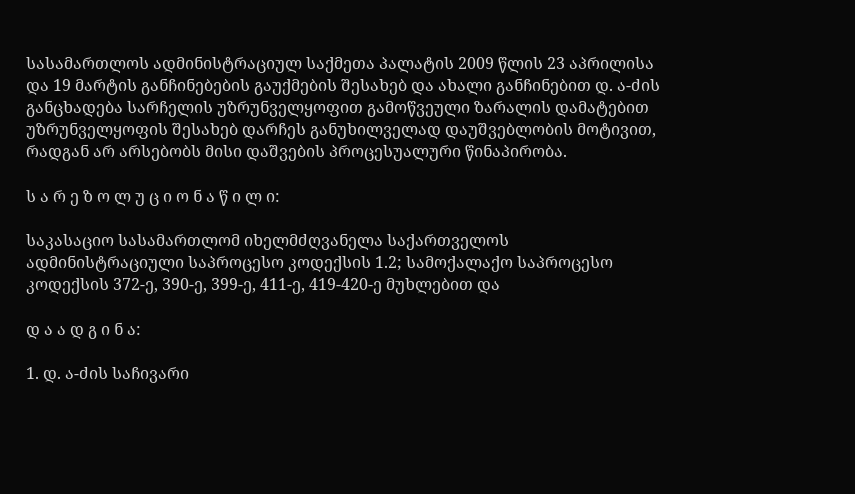სასამართლოს ადმინისტრაციულ საქმეთა პალატის 2009 წლის 23 აპრილისა და 19 მარტის განჩინებების გაუქმების შესახებ და ახალი განჩინებით დ. ა-ძის განცხადება სარჩელის უზრუნველყოფით გამოწვეული ზარალის დამატებით უზრუნველყოფის შესახებ დარჩეს განუხილველად დაუშვებლობის მოტივით, რადგან არ არსებობს მისი დაშვების პროცესუალური წინაპირობა.

ს ა რ ე ზ ო ლ უ ც ი ო ნ ა წ ი ლ ი:

საკასაციო სასამართლომ იხელმძღვანელა საქართველოს ადმინისტრაციული საპროცესო კოდექსის 1.2; სამოქალაქო საპროცესო კოდექსის 372-ე, 390-ე, 399-ე, 411-ე, 419-420-ე მუხლებით და

დ ა ა დ გ ი ნ ა:

1. დ. ა-ძის საჩივარი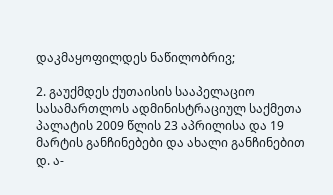დაკმაყოფილდეს ნაწილობრივ;

2. გაუქმდეს ქუთაისის სააპელაციო სასამართლოს ადმინისტრაციულ საქმეთა პალატის 2009 წლის 23 აპრილისა და 19 მარტის განჩინებები და ახალი განჩინებით დ. ა-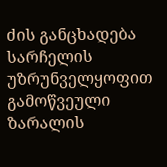ძის განცხადება სარჩელის უზრუნველყოფით გამოწვეული ზარალის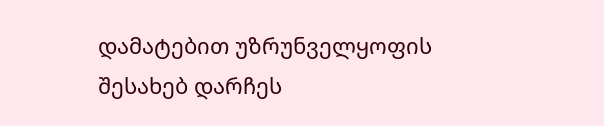დამატებით უზრუნველყოფის შესახებ დარჩეს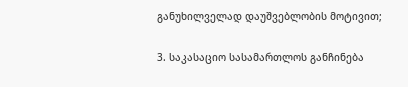განუხილველად დაუშვებლობის მოტივით;

3. საკასაციო სასამართლოს განჩინება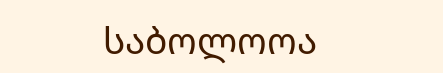საბოლოოა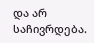და არ საჩივრდება.